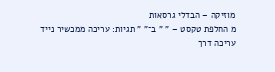מוזיקה – הבדלי גרסאות
מ החלפת טקסט – " " ב־" " תגיות: עריכה ממכשיר נייד עריכה דרך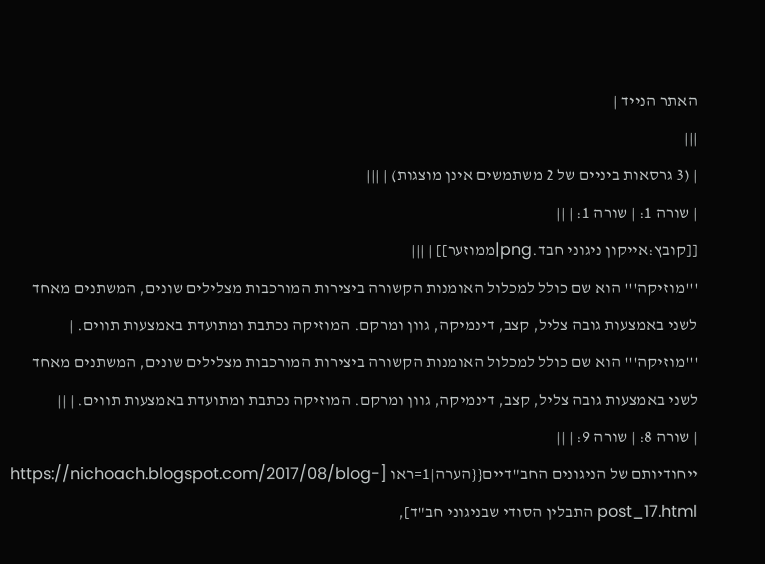האתר הנייד |
|||
| (3 גרסאות ביניים של 2 משתמשים אינן מוצגות) | |||
| שורה 1: | שורה 1: | ||
[[קובץ:אייקון ניגוני חבד.png|ממוזער]] | |||
'''מוזיקה''' הוא שם כולל למכלול האומנות הקשורה ביצירות המורכבות מצלילים שונים, המשתנים מאחד לשני באמצעות גובה צליל, קצב, דינמיקה, גוון ומרקם. המוזיקה נכתבת ומתועדת באמצעות תווים. | '''מוזיקה''' הוא שם כולל למכלול האומנות הקשורה ביצירות המורכבות מצלילים שונים, המשתנים מאחד לשני באמצעות גובה צליל, קצב, דינמיקה, גוון ומרקם. המוזיקה נכתבת ומתועדת באמצעות תווים. | ||
| שורה 8: | שורה 9: | ||
ייחודיותם של הניגונים החב"דיים{{הערה|1=ראו [https://nichoach.blogspot.com/2017/08/blog-post_17.html התבלין הסודי שבניגוני חב"ד],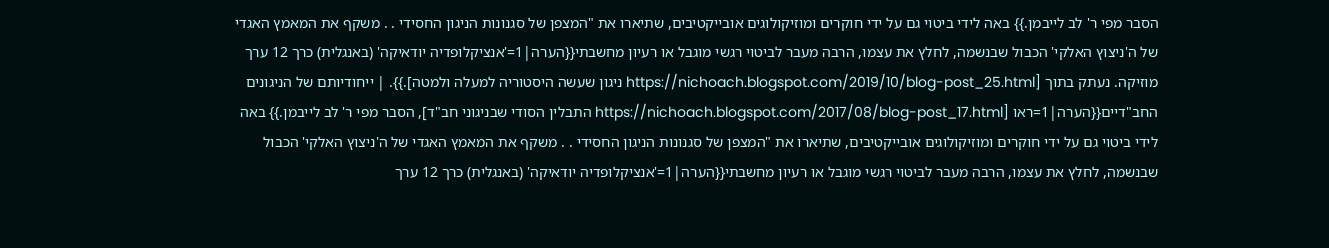הסבר מפי ר' לב לייבמן.}} באה לידי ביטוי גם על ידי חוקרים ומוזיקולוגים אובייקטיבים, שתיארו את "המצפן של סגנונות הניגון החסידי . . משקף את המאמץ האגדי של ה'ניצוץ האלקי' הכבול שבנשמה, לחלץ את עצמו, הרבה מעבר לביטוי רגשי מוגבל או רעיון מחשבתי{{הערה|1='אנציקלופדיה יודאיקה' (באנגלית) כרך 12 ערך מוזיקה. נעתק בתוך [https://nichoach.blogspot.com/2019/10/blog-post_25.html ניגון שעשה היסטוריה למעלה ולמטה].}}. | ייחודיותם של הניגונים החב"דיים{{הערה|1=ראו [https://nichoach.blogspot.com/2017/08/blog-post_17.html התבלין הסודי שבניגוני חב"ד], הסבר מפי ר' לב לייבמן.}} באה לידי ביטוי גם על ידי חוקרים ומוזיקולוגים אובייקטיבים, שתיארו את "המצפן של סגנונות הניגון החסידי . . משקף את המאמץ האגדי של ה'ניצוץ האלקי' הכבול שבנשמה, לחלץ את עצמו, הרבה מעבר לביטוי רגשי מוגבל או רעיון מחשבתי{{הערה|1='אנציקלופדיה יודאיקה' (באנגלית) כרך 12 ערך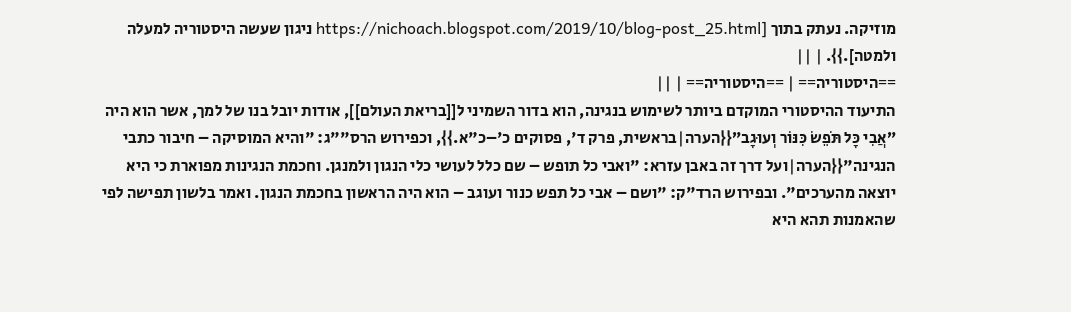מוזיקה. נעתק בתוך [https://nichoach.blogspot.com/2019/10/blog-post_25.html ניגון שעשה היסטוריה למעלה ולמטה].}}. | ||
==היסטוריה== | ==היסטוריה== | ||
התיעוד ההיסטורי המוקדם ביותר לשימוש בנגינה, הוא בדור השמיני ל[[בריאת העולם]], אודות יובל בנו של למך, אשר הוא היה ”אֲבִי כָּל תֹּפֵשׂ כִּנּוֹר וְעוּגָב”{{הערה|בראשית, פרק ד', פסוקים כ'–כ"א.}}, וכפירוש הרס""ג: "והיא המוסיקה – חיבור כתבי הנגינה"{{הערה|ועל דרך זה באבן עזרא: "ואבי כל תופש – שם כלל לעושי כלי הנגון ולמנגן. וחכמת הנגינות מפוארת כי היא יוצאה מהערכים". ובפירוש הרד"ק: "ושם – אבי כל תפש כנור ועוגב – הוא היה הראשון בחכמת הנגון. ואמר בלשון תפישה לפי שהאמנות תהא היא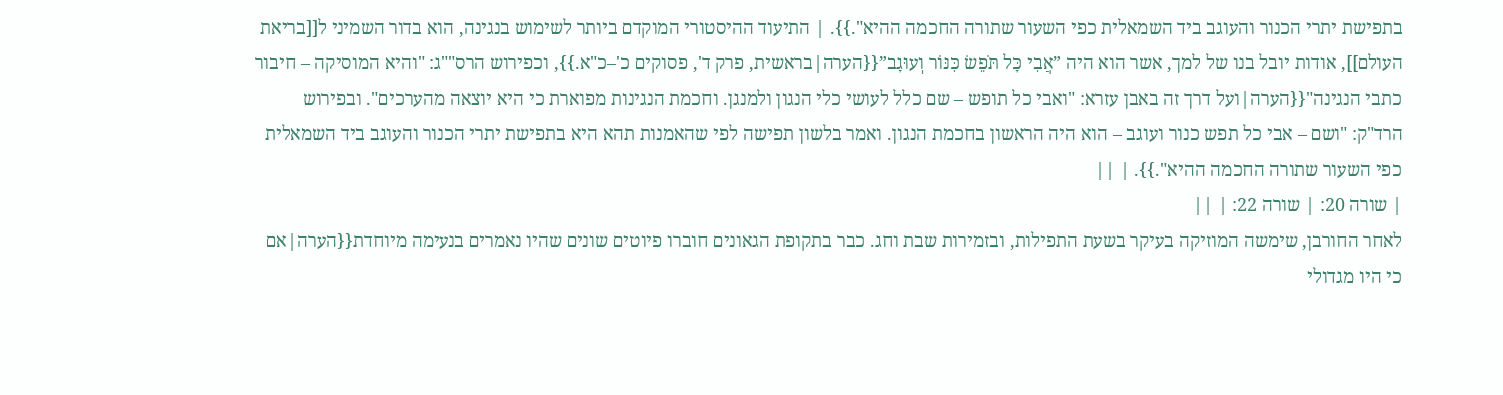בתפישת יתרי הכנור והעוגב ביד השמאלית כפי השעור שתורה החכמה ההיא".}}. | התיעוד ההיסטורי המוקדם ביותר לשימוש בנגינה, הוא בדור השמיני ל[[בריאת העולם]], אודות יובל בנו של למך, אשר הוא היה ”אֲבִי כָּל תֹּפֵשׂ כִּנּוֹר וְעוּגָב”{{הערה|בראשית, פרק ד', פסוקים כ'–כ"א.}}, וכפירוש הרס""ג: "והיא המוסיקה – חיבור כתבי הנגינה"{{הערה|ועל דרך זה באבן עזרא: "ואבי כל תופש – שם כלל לעושי כלי הנגון ולמנגן. וחכמת הנגינות מפוארת כי היא יוצאה מהערכים". ובפירוש הרד"ק: "ושם – אבי כל תפש כנור ועוגב – הוא היה הראשון בחכמת הנגון. ואמר בלשון תפישה לפי שהאמנות תהא היא בתפישת יתרי הכנור והעוגב ביד השמאלית כפי השעור שתורה החכמה ההיא".}}. | ||
| שורה 20: | שורה 22: | ||
לאחר החורבן, שימשה המוזיקה בעיקר בשעת התפילות, ובזמירות שבת וחג. כבר בתקופת הגאונים חוברו פיוטים שונים שהיו נאמרים בנעימה מיוחדת{{הערה|אם כי היו מגדולי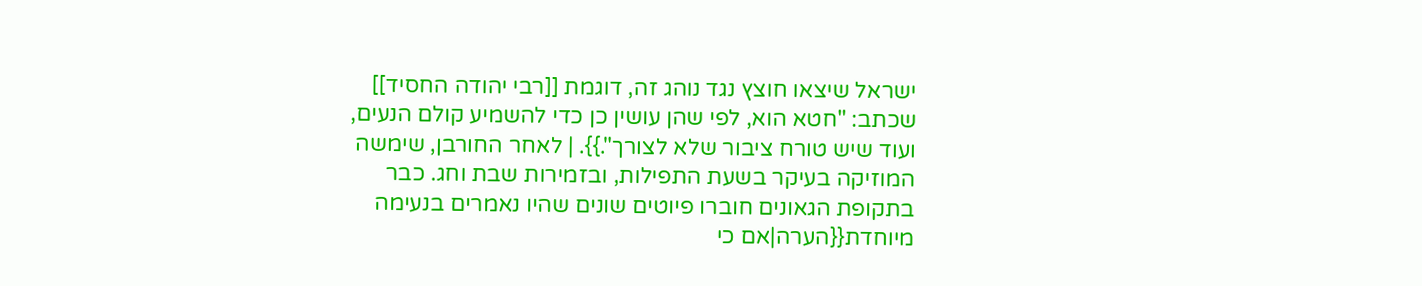ישראל שיצאו חוצץ נגד נוהג זה, דוגמת [[רבי יהודה החסיד]] שכתב: "חטא הוא, לפי שהן עושין כן כדי להשמיע קולם הנעים, ועוד שיש טורח ציבור שלא לצורך".}}. | לאחר החורבן, שימשה המוזיקה בעיקר בשעת התפילות, ובזמירות שבת וחג. כבר בתקופת הגאונים חוברו פיוטים שונים שהיו נאמרים בנעימה מיוחדת{{הערה|אם כי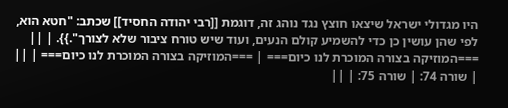היו מגדולי ישראל שיצאו חוצץ נגד נוהג זה, דוגמת [[רבי יהודה החסיד]] שכתב: "חטא הוא, לפי שהן עושין כן כדי להשמיע קולם הנעים, ועוד שיש טורח ציבור שלא לצורך".}}. | ||
===המוזיקה בצורה המוכרת לנו כיום=== | ===המוזיקה בצורה המוכרת לנו כיום=== | ||
| שורה 74: | שורה 75: | ||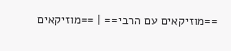==מוזיקאים עם הרבי== | ==מוזיקאים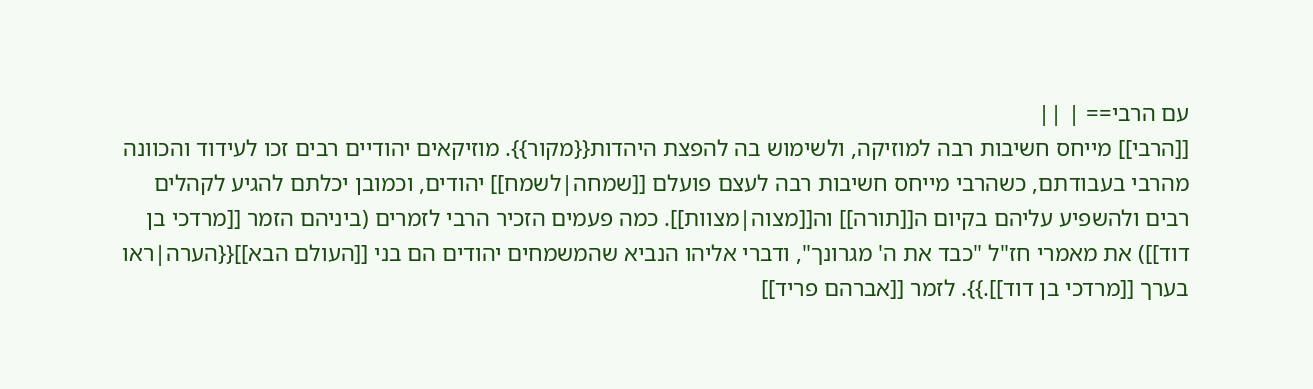עם הרבי== | ||
[[הרבי]] מייחס חשיבות רבה למוזיקה, ולשימוש בה להפצת היהדות{{מקור}}. מוזיקאים יהודיים רבים זכו לעידוד והכוונה מהרבי בעבודתם, כשהרבי מייחס חשיבות רבה לעצם פועלם [[שמחה|לשמח]] יהודים, וכמובן יכלתם להגיע לקהלים רבים ולהשפיע עליהם בקיום ה[[תורה]] וה[[מצוה|מצוות]]. כמה פעמים הזכיר הרבי לזמרים (ביניהם הזמר [[מרדכי בן דוד]]) את מאמרי חז"ל "כבד את ה' מגרונך", ודברי אליהו הנביא שהמשמחים יהודים הם בני [[העולם הבא]]{{הערה|ראו בערך [[מרדכי בן דוד]].}}. לזמר [[אברהם פריד]]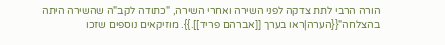הורה הרבי לתת צדקה לפני השירה ואחרי השירה, "כתודה לקב"ה שהשירה היתה בהצלחה"{{הערה|ראו בערך [[אברהם פריד]].}}. מוזיקאים נוספים שזכו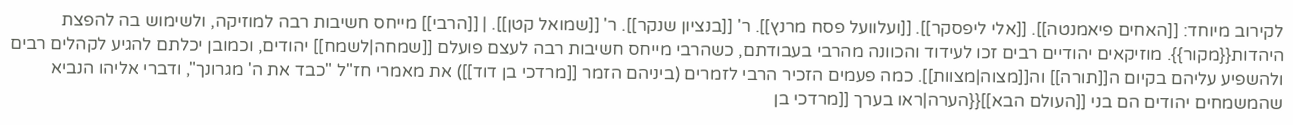לקירוב מיוחד: [[האחים פיאמנטה]]. [[אלי ליפסקר]]. [[ועלוועל פסח מרנץ]]. ר' [[בנציון שנקר]]. ר' [[שמואל קטן]]. | [[הרבי]] מייחס חשיבות רבה למוזיקה, ולשימוש בה להפצת היהדות{{מקור}}. מוזיקאים יהודיים רבים זכו לעידוד והכוונה מהרבי בעבודתם, כשהרבי מייחס חשיבות רבה לעצם פועלם [[שמחה|לשמח]] יהודים, וכמובן יכלתם להגיע לקהלים רבים ולהשפיע עליהם בקיום ה[[תורה]] וה[[מצוה|מצוות]]. כמה פעמים הזכיר הרבי לזמרים (ביניהם הזמר [[מרדכי בן דוד]]) את מאמרי חז"ל "כבד את ה' מגרונך", ודברי אליהו הנביא שהמשמחים יהודים הם בני [[העולם הבא]]{{הערה|ראו בערך [[מרדכי בן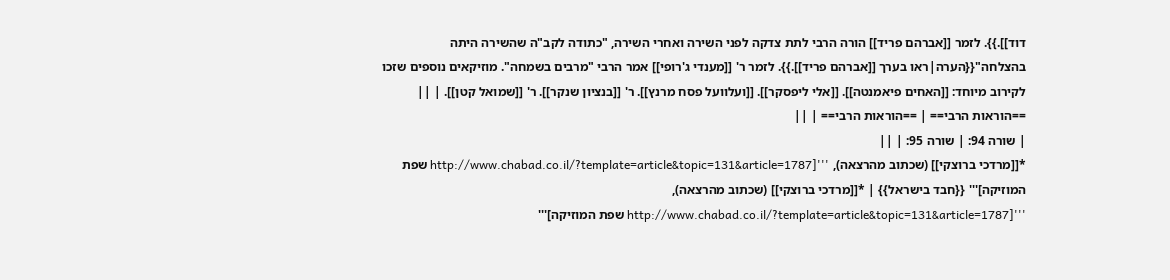דוד]].}}. לזמר [[אברהם פריד]] הורה הרבי לתת צדקה לפני השירה ואחרי השירה, "כתודה לקב"ה שהשירה היתה בהצלחה"{{הערה|ראו בערך [[אברהם פריד]].}}. לזמר ר' [[מענדי ג'רופי]] אמר הרבי "מרבים בשמחה". מוזיקאים נוספים שזכו לקירוב מיוחד: [[האחים פיאמנטה]]. [[אלי ליפסקר]]. [[ועלוועל פסח מרנץ]]. ר' [[בנציון שנקר]]. ר' [[שמואל קטן]]. | ||
==הוראות הרבי== | ==הוראות הרבי== | ||
| שורה 94: | שורה 95: | ||
*[[מרדכי ברוצקי]] (שכתוב מהרצאה), '''[http://www.chabad.co.il/?template=article&topic=131&article=1787 שפת המוזיקה]''' {{חבד בישראל}} | *[[מרדכי ברוצקי]] (שכתוב מהרצאה), '''[http://www.chabad.co.il/?template=article&topic=131&article=1787 שפת המוזיקה]'''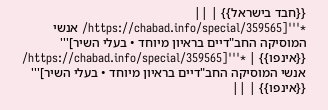{{חבד בישראל}} | ||
*'''[https://chabad.info/special/359565/ אנשי המוסיקה החב"דיים בראיון מיוחד • בעלי השיר]''' {{אינפו}} | *'''[https://chabad.info/special/359565/ אנשי המוסיקה החב"דיים בראיון מיוחד • בעלי השיר]''' {{אינפו}} | ||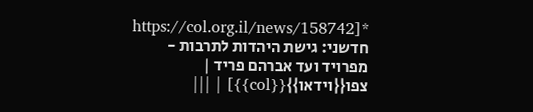*[https://col.org.il/news/158742 חדשני: גישת היהדות לתרבות - מפרויד ועד אברהם פריד | צפו{{וידאו}}{{col}}] | |||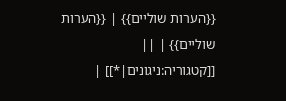{{הערות שוליים}} | {{הערות שוליים}} | ||
[[קטגוריה:ניגונים|*]] |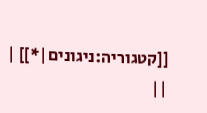[[קטגוריה:ניגונים|*]] | ||